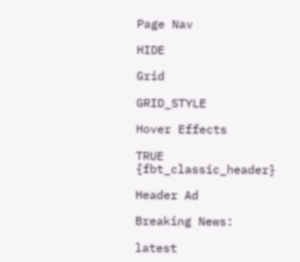Page Nav

HIDE

Grid

GRID_STYLE

Hover Effects

TRUE
{fbt_classic_header}

Header Ad

Breaking News:

latest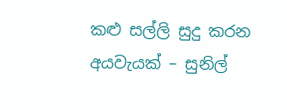කළු සල්ලි සුදු කරන අයවැයක් – සුනිල්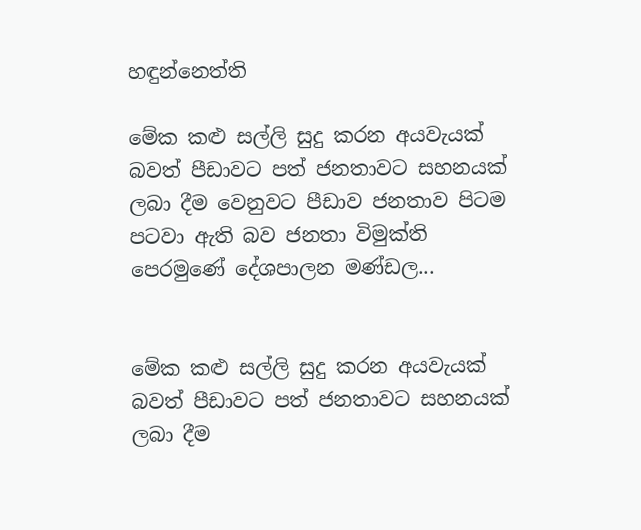හඳුන්නෙත්ති

මේක කළු සල්ලි සුදු කරන අයවැයක් බවත් පීඩාවට පත් ජනතාවට සහනයක් ලබා දීම වෙනුවට පීඩාව ජනතාව පිටම පටවා ඇති බව ජනතා විමුක්ති පෙරමුණේ දේශපාලන මණ්ඩල...


මේක කළු සල්ලි සුදු කරන අයවැයක් බවත් පීඩාවට පත් ජනතාවට සහනයක් ලබා දීම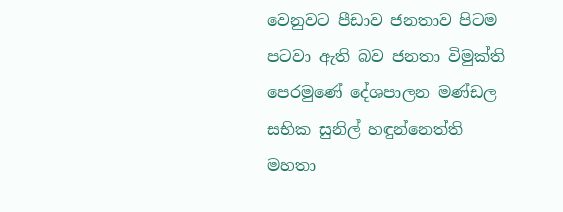වෙනුවට පීඩාව ජනතාව පිටම පටවා ඇති බව ජනතා විමුක්ති පෙරමුණේ දේශපාලන මණ්ඩල සභික සුනිල් හඳුන්නෙත්ති මහතා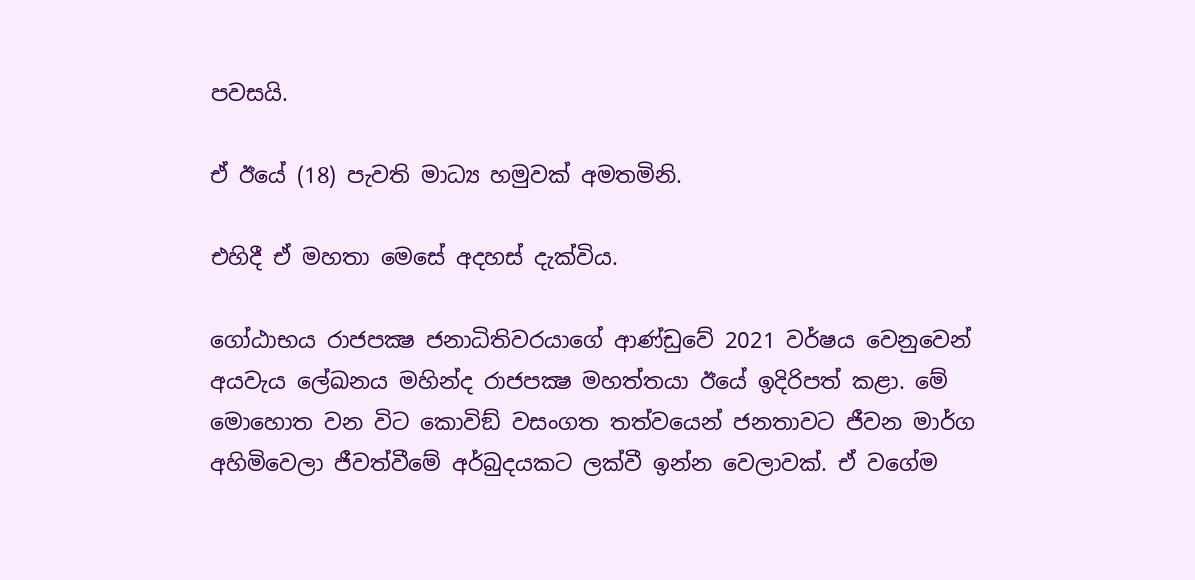පවසයි.

ඒ ඊයේ (18) පැවති මාධ්‍ය හමුවක් අමතමිනි.

එහිදී ඒ මහතා මෙසේ අදහස් දැක්විය.

ගෝඨාභය රාජපක්‍ෂ ජනාධිතිවරයාගේ ආණ්ඩුවේ 2021 වර්ෂය වෙනුවෙන් අයවැය ලේඛනය මහින්ද රාජපක්‍ෂ මහත්තයා ඊයේ ඉදිරිපත් කළා. මේ මොහොත වන විට කොවිඞ් වසංගත තත්වයෙන් ජනතාවට ජීවන මාර්ග අහිමිවෙලා ජීවත්වීමේ අර්බුදයකට ලක්වී ඉන්න වෙලාවක්. ඒ වගේම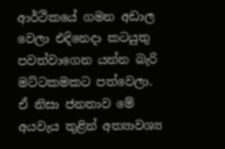ආර්ථිකයේ ගමන අඩාල වෙලා එදිනෙදා කටයුතු පවත්වාගෙන යන්න බැරි මට්ටකමකට පත්වෙලා. ඒ නිසා ජනතාව මේ අයවැය තුළින් අත්‍යාවශ්‍ය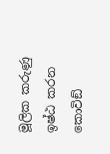මූලික කරුණු ඉෂ්ඨ කරන කොවිඞ්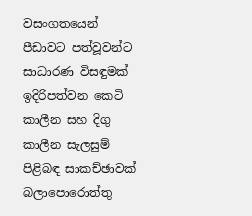වසංගතයෙන් පීඩාවට පත්වූවන්ට සාධාරණ විසඳුමක් ඉදිරිපත්වන කෙටි කාලීන සහ දිගු කාලීන සැලසුම් පිළිබඳ සාකච්ඡාවක් බලාපොරොත්තු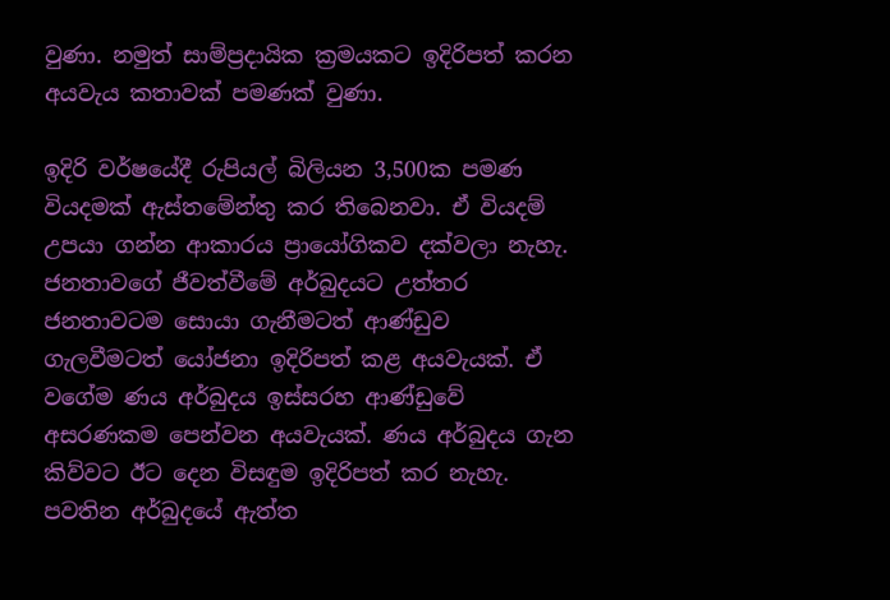වුණා. නමුත් සාම්ප්‍රදායික ක්‍රමයකට ඉදිරිපත් කරන අයවැය කතාවක් පමණක් වුණා.

ඉදිරි වර්ෂයේදී රුපියල් බිලියන 3,500ක පමණ වියදමක් ඇස්තමේන්තු කර තිබෙනවා. ඒ වියදම් උපයා ගන්න ආකාරය ප්‍රායෝගිකව දක්වලා නැහැ. ජනතාවගේ ජීවත්වීමේ අර්බුදයට උත්තර ජනතාවටම සොයා ගැනීමටත් ආණ්ඩුව ගැලවීමටත් යෝජනා ඉදිරිපත් කළ අයවැයක්. ඒ වගේම ණය අර්බුදය ඉස්සරහ ආණ්ඩුවේ අසරණකම පෙන්වන අයවැයක්. ණය අර්බුදය ගැන කිව්වට ඊට දෙන විසඳුම ඉදිරිපත් කර නැහැ. පවතින අර්බුදයේ ඇත්ත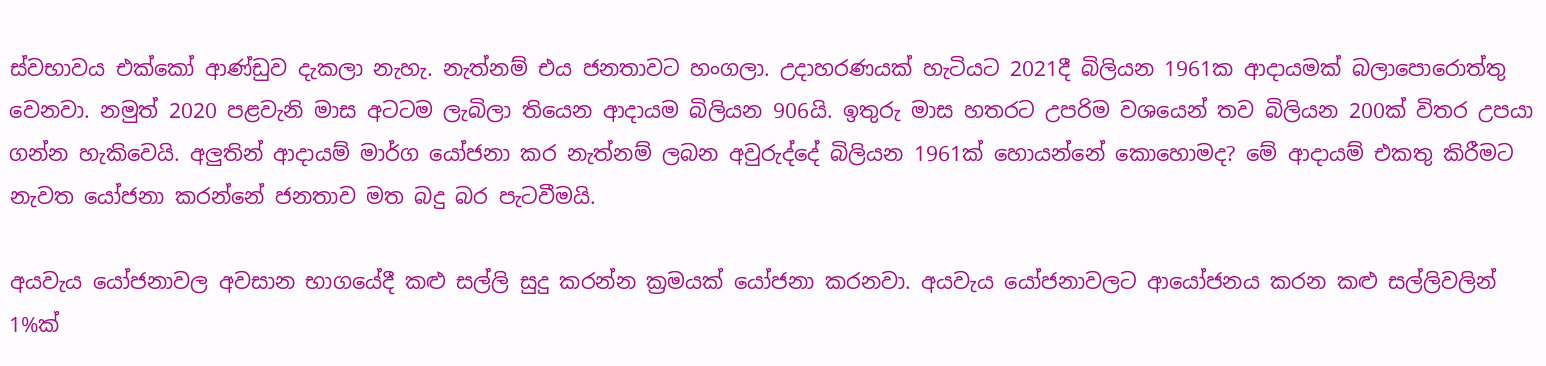ස්වභාවය එක්කෝ ආණ්ඩුව දැකලා නැහැ. නැත්නම් එය ජනතාවට හංගලා. උදාහරණයක් හැටියට 2021දී බිලියන 1961ක ආදායමක් බලාපොරොත්තු වෙනවා. නමුත් 2020 පළවැනි මාස අටටම ලැබිලා තියෙන ආදායම බිලියන 906යි. ඉතුරු මාස හතරට උපරිම වශයෙන් තව බිලියන 200ක් විතර උපයා ගන්න හැකිවෙයි. අලුතින් ආදායම් මාර්ග යෝජනා කර නැත්නම් ලබන අවුරුද්දේ බිලියන 1961ක් හොයන්නේ කොහොමද? මේ ආදායම් එකතු කිරීමට නැවත යෝජනා කරන්නේ ජනතාව මත බදු බර පැටවීමයි.

අයවැය යෝජනාවල අවසාන භාගයේදී කළු සල්ලි සුදු කරන්න ක්‍රමයක් යෝජනා කරනවා. අයවැය යෝජනාවලට ආයෝජනය කරන කළු සල්ලිවලින් 1%ක්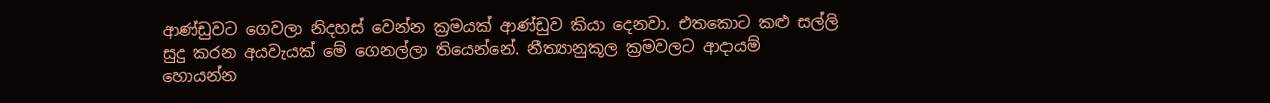ආණ්ඩුවට ගෙවලා නිදහස් වෙන්න ක්‍රමයක් ආණ්ඩුව කියා දෙනවා. එතකොට කළු සල්ලි සුදු කරන අයවැයක් මේ ගෙනල්ලා තියෙන්නේ. නීත්‍යානුකූල ක්‍රමවලට ආදායම් හොයන්න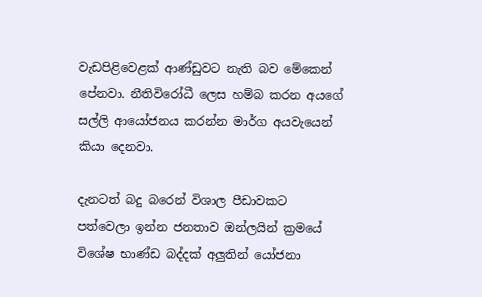වැඩපිළිවෙළක් ආණ්ඩුවට නැති බව මේකෙන් පේනවා. නීතිවිරෝධී ලෙස හම්බ කරන අයගේ සල්ලි ආයෝජනය කරන්න මාර්ග අයවැයෙන් කියා දෙනවා.

දැනටත් බදු බරෙන් විශාල පීඩාවකට පත්වෙලා ඉන්න ජනතාව ඔන්ලයින් ක්‍රමයේ විශේෂ භාණ්ඩ බද්දක් අලුතින් යෝජනා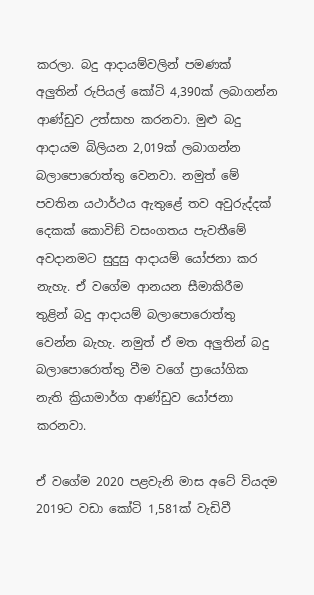කරලා. බදු ආදායම්වලින් පමණක් අලුතින් රුපියල් කෝටි 4,390ක් ලබාගන්න ආණ්ඩුව උත්සාහ කරනවා. මුළු බදු ආදායම බිලියන 2,019ක් ලබාගන්න බලාපොරොත්තු වෙනවා. නමුත් මේ පවතින යථාර්ථය ඇතුළේ තව අවුරුද්දක් දෙකක් කොවිඞ් වසංගතය පැවතීමේ අවදානමට සුදුසු ආදායම් යෝජනා කර නැහැ. ඒ වගේම ආනයන සීමාකිරීම තුළින් බදු ආදායම් බලාපොරොත්තු වෙන්න බැහැ. නමුත් ඒ මත අලුතින් බදු බලාපොරොත්තු වීම වගේ ප්‍රායෝගික නැති ක්‍රියාමාර්ග ආණ්ඩුව යෝජනා කරනවා.

ඒ වගේම 2020 පළවැනි මාස අටේ වියදම 2019ට වඩා කෝටි 1,581ක් වැඩිවී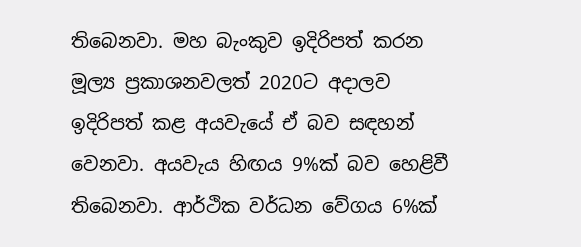තිබෙනවා. මහ බැංකුව ඉදිරිපත් කරන මූල්‍ය ප්‍රකාශනවලත් 2020ට අදාලව ඉදිරිපත් කළ අයවැයේ ඒ බව සඳහන් වෙනවා. අයවැය හිඟය 9%ක් බව හෙළිවී තිබෙනවා. ආර්ථික වර්ධන වේගය 6%ක්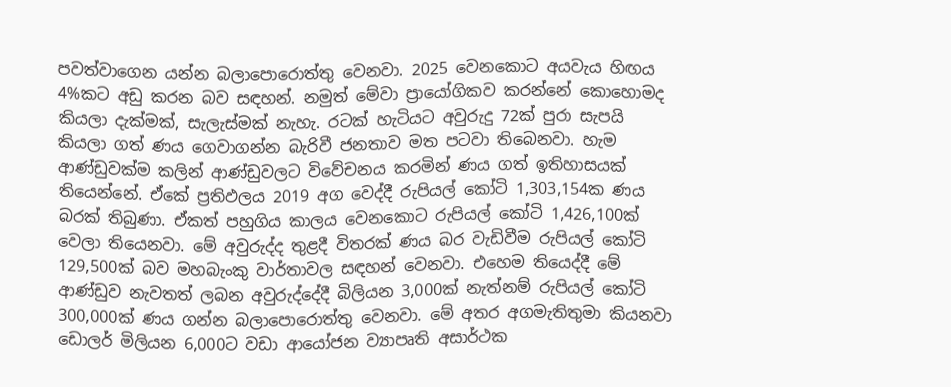පවත්වාගෙන යන්න බලාපොරොත්තු වෙනවා. 2025 වෙනකොට අයවැය හිඟය 4%කට අඩු කරන බව සඳහන්. නමුත් මේවා ප්‍රායෝගිකව කරන්නේ කොහොමද කියලා දැක්මක්, සැලැස්මක් නැහැ. රටක් හැටියට අවුරුදු 72ක් පුරා සැපයි කියලා ගත් ණය ගෙවාගන්න බැරිවී ජනතාව මත පටවා තිබෙනවා. හැම ආණ්ඩුවක්ම කලින් ආණ්ඩුවලට විවේචනය කරමින් ණය ගත් ඉතිහාසයක් තියෙන්නේ. ඒකේ ප්‍රතිඵලය 2019 අග වෙද්දී රුපියල් කෝටි 1,303,154ක ණය බරක් තිබුණා. ඒකත් පහුගිය කාලය වෙනකොට රුපියල් කෝටි 1,426,100ක් වෙලා තියෙනවා. මේ අවුරුද්ද තුළදී විතරක් ණය බර වැඩිවීම රුපියල් කෝටි 129,500ක් බව මහබැංකු වාර්තාවල සඳහන් වෙනවා. එහෙම තියෙද්දී මේ ආණ්ඩුව නැවතත් ලබන අවුරුද්දේදී බිලියන 3,000ක් නැත්නම් රුපියල් කෝටි 300,000ක් ණය ගන්න බලාපොරොත්තු වෙනවා. මේ අතර අගමැතිතුමා කියනවා ඩොලර් මිලියන 6,000ට වඩා ආයෝජන ව්‍යාපෘති අසාර්ථක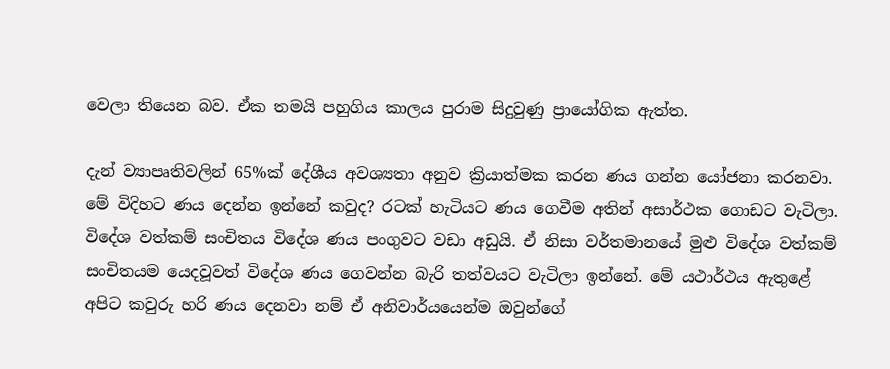වෙලා තියෙන බව. ඒක තමයි පහුගිය කාලය පුරාම සිදුවුණු ප්‍රායෝගික ඇත්ත.

දැන් ව්‍යාපෘතිවලින් 65%ක් දේශීය අවශ්‍යතා අනුව ක්‍රියාත්මක කරන ණය ගන්න යෝජනා කරනවා. මේ විදිහට ණය දෙන්න ඉන්නේ කවුද? රටක් හැටියට ණය ගෙවීම අතින් අසාර්ථක ගොඩට වැටිලා. විදේශ වත්කම් සංචිතය විදේශ ණය පංගුවට වඩා අඩුයි. ඒ නිසා වර්තමානයේ මුළු විදේශ වත්කම් සංචිතයම යෙදවූවත් විදේශ ණය ගෙවන්න බැරි තත්වයට වැටිලා ඉන්නේ. මේ යථාර්ථය ඇතුළේ අපිට කවුරු හරි ණය දෙනවා නම් ඒ අනිවාර්යයෙන්ම ඔවුන්ගේ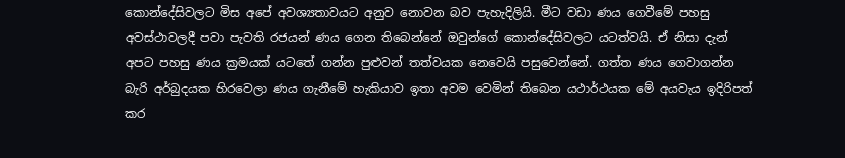කොන්දේසිවලට මිස අපේ අවශ්‍යතාවයට අනුව නොවන බව පැහැදිලියි. මීට වඩා ණය ගෙවීමේ පහසු අවස්ථාවලදී පවා පැවති රජයන් ණය ගෙන තිබෙන්නේ ඔවුන්ගේ කොන්දේසිවලට යටත්වයි. ඒ නිසා දැන් අපට පහසු ණය ක්‍රමයක් යටතේ ගන්න පුළුවන් තත්වයක නෙවෙයි පසුවෙන්නේ. ගත්ත ණය ගෙවාගන්න බැරි අර්බුදයක හිරවෙලා ණය ගැනීමේ හැකියාව ඉතා අවම වෙමින් තිබෙන යථාර්ථයක මේ අයවැය ඉදිරිපත් කර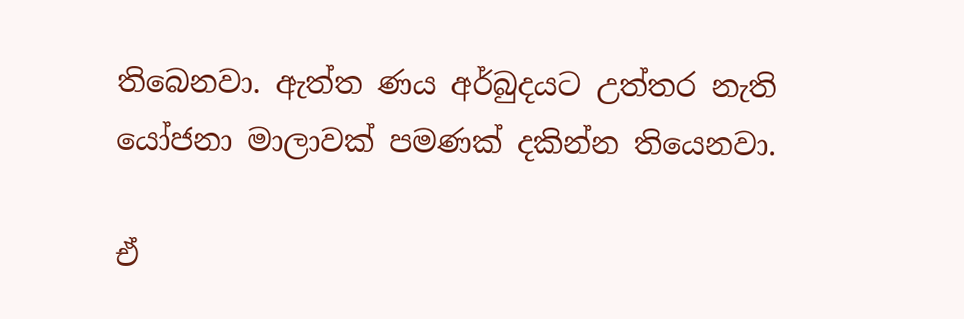තිබෙනවා. ඇත්ත ණය අර්බුදයට උත්තර නැති යෝජනා මාලාවක් පමණක් දකින්න තියෙනවා.

ඒ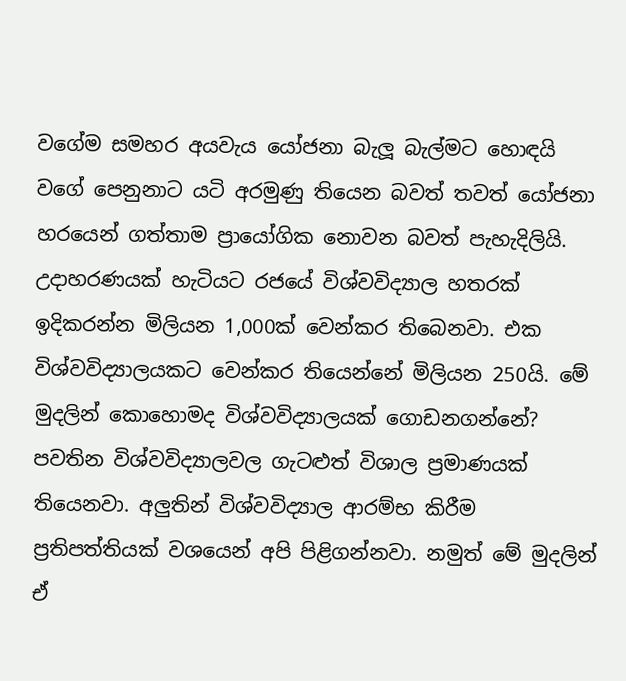වගේම සමහර අයවැය යෝජනා බැලූ බැල්මට හොඳයි වගේ පෙනුනාට යටි අරමුණු තියෙන බවත් තවත් යෝජනා හරයෙන් ගත්තාම ප්‍රායෝගික නොවන බවත් පැහැදිලියි. උදාහරණයක් හැටියට රජයේ විශ්වවිද්‍යාල හතරක් ඉදිකරන්න මිලියන 1,000ක් වෙන්කර තිබෙනවා. එක විශ්වවිද්‍යාලයකට වෙන්කර තියෙන්නේ මිලියන 250යි. මේ මුදලින් කොහොමද විශ්වවිද්‍යාලයක් ගොඩනගන්නේ? පවතින විශ්වවිද්‍යාලවල ගැටළුත් විශාල ප්‍රමාණයක් තියෙනවා. අලුතින් විශ්වවිද්‍යාල ආරම්භ කිරීම ප්‍රතිපත්තියක් වශයෙන් අපි පිළිගන්නවා. නමුත් මේ මුදලින් ඒ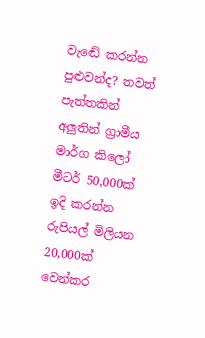වැඬේ කරන්න පුළුවන්ද? තවත් පැත්තකින් අලුතින් ග්‍රාමීය මාර්ග කිලෝ මීටර් 50,000ක් ඉදි කරන්න රුපියල් මිලියන 20,000ක් වෙන්කර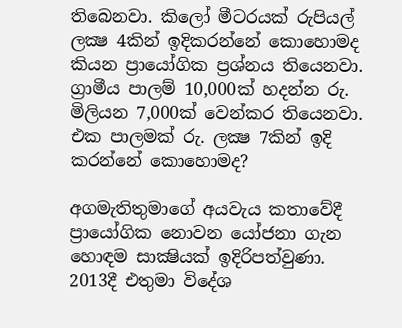තිබෙනවා. කිලෝ මීටරයක් රුපියල් ලක්‍ෂ 4කින් ඉදිකරන්නේ කොහොමද කියන ප්‍රායෝගික ප්‍රශ්නය තියෙනවා. ග්‍රාමීය පාලම් 10,000ක් හදන්න රු. මිලියන 7,000ක් වෙන්කර තියෙනවා. එක පාලමක් රු. ලක්‍ෂ 7කින් ඉදි කරන්නේ කොහොමද?

අගමැතිතුමාගේ අයවැය කතාවේදී ප්‍රායෝගික නොවන යෝජනා ගැන හොඳම සාක්‍ෂියක් ඉදිරිපත්වුණා. 2013දී එතුමා විදේශ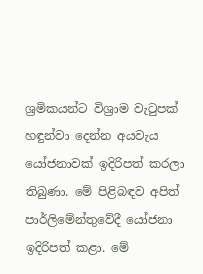ශ්‍රමිකයන්ට විශ්‍රාම වැටුපක් හඳුන්වා දෙන්න අයවැය යෝජනාවක් ඉදිරිපත් කරලා තිබුණා. මේ පිළිබඳව අපිත් පාර්ලිමේන්තුවේදී යෝජනා ඉදිරිපත් කළා. මේ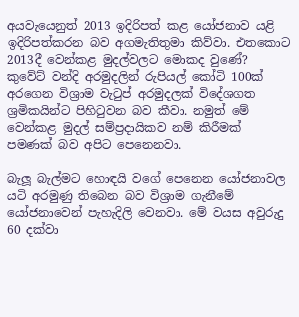අයවැයෙනුත් 2013 ඉදිරිපත් කළ යෝජනාව යළි ඉදිරිපත්කරන බව අගමැතිතුමා කිව්වා. එතකොට 2013දී වෙන්කළ මුදල්වලට මොකද වුණේ? කුවේට් වන්දි අරමුදලින් රුපියල් කෝටි 100ක් අරගෙන විශ්‍රාම වැටුප් අරමුදලක් විදේශගත ශ්‍රමිකයින්ට පිහිටුවන බව කීවා. නමුත් මේ වෙන්කළ මුදල් සම්ප්‍රදායිකව නම් කිරීමක් පමණක් බව අපිට පෙනෙනවා.

බැලූ බැල්මට හොඳයි වගේ පෙනෙන යෝජනාවල යටි අරමුණු තිබෙන බව විශ්‍රාම ගැනීමේ යෝජනාවෙන් පැහැදිලි වෙනවා. මේ වයස අවුරුදු 60 දක්වා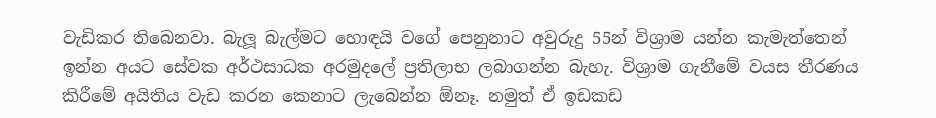වැඩිකර තිබෙනවා. බැලූ බැල්මට හොඳයි වගේ පෙනුනාට අවුරුදු 55න් විශ්‍රාම යන්න කැමැත්තෙන් ඉන්න අයට සේවක අර්ථසාධක අරමුදලේ ප්‍රතිලාභ ලබාගන්න බැහැ. විශ්‍රාම ගැනීමේ වයස තීරණය කිරීමේ අයිතිය වැඩ කරන කෙනාට ලැබෙන්න ඕනෑ. නමුත් ඒ ඉඩකඩ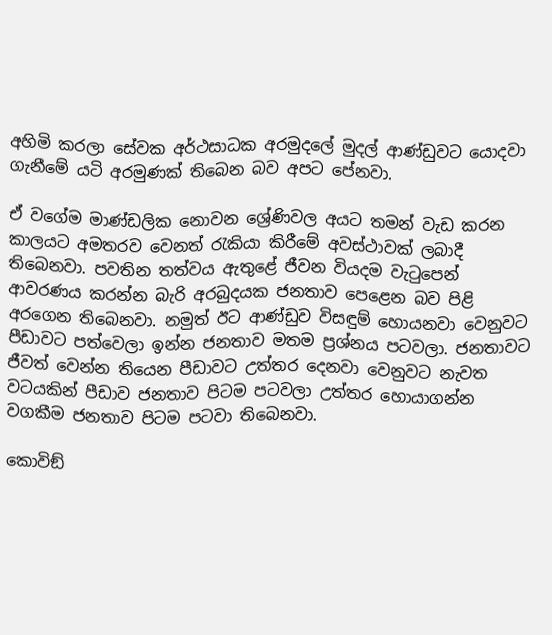අහිමි කරලා සේවක අර්ථසාධක අරමුදලේ මුදල් ආණ්ඩුවට යොදවා ගැනීමේ යටි අරමුණක් තිබෙන බව අපට පේනවා.

ඒ වගේම මාණ්ඩලික නොවන ශ්‍රේණිවල අයට තමන් වැඩ කරන කාලයට අමතරව වෙනත් රැකියා කිරීමේ අවස්ථාවක් ලබාදී තිබෙනවා. පවතින තත්වය ඇතුළේ ජීවන වියදම වැටුපෙන් ආවරණය කරන්න බැරි අරබුදයක ජනතාව පෙළෙන බව පිළි අරගෙන තිබෙනවා. නමුත් ඊට ආණ්ඩුව විසඳුම් හොයනවා වෙනුවට පීඩාවට පත්වෙලා ඉන්න ජනතාව මතම ප්‍රශ්නය පටවලා. ජනතාවට ජීවත් වෙන්න තියෙන පීඩාවට උත්තර දෙනවා වෙනුවට නැවත වටයකින් පීඩාව ජනතාව පිටම පටවලා උත්තර හොයාගන්න වගකීම ජනතාව පිටම පටවා තිබෙනවා.

කොවිඞ්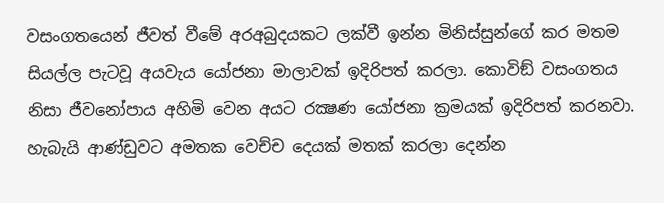වසංගතයෙන් ජීවත් වීමේ අරඅබුදයකට ලක්වී ඉන්න මිනිස්සුන්ගේ කර මතම සියල්ල පැටවූ අයවැය යෝජනා මාලාවක් ඉදිරිපත් කරලා. කොවිඞ් වසංගතය නිසා ජීවනෝපාය අහිමි වෙන අයට රක්‍ෂණ යෝජනා ක්‍රමයක් ඉදිරිපත් කරනවා. හැබැයි ආණ්ඩුවට අමතක වෙච්ච දෙයක් මතක් කරලා දෙන්න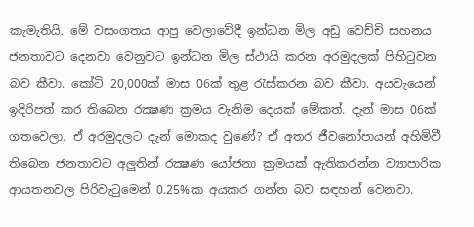කැමැතියි. මේ වසංගතය ආපු වෙලාවේදී ඉන්ධන මිල අඩු වෙච්චි සහනය ජනතාවට දෙනවා වෙනුවට ඉන්ධන මිල ස්ථායි කරන අරමුදලක් පිහිටුවන බව කීවා. කෝටි 20,000ක් මාස 06ක් තුළ රැස්කරන බව කීවා. අයවැයෙන් ඉදිරිපත් කර තිබෙන රක්‍ෂණ ක්‍රමය වැනිම දෙයක් මේකත්. දැන් මාස 06ක් ගතවෙලා. ඒ අරමුදලට දැන් මොකද වුණේ? ඒ අතර ජීවනෝපායන් අහිමිවී තිබෙන ජනතාවට අලුතින් රක්‍ෂණ යෝජනා ක්‍රමයක් ඇතිකරන්න ව්‍යාපාරික ආයතනවල පිරිවැටුමෙන් 0.25%ක අයකර ගන්න බව සඳහන් වෙනවා.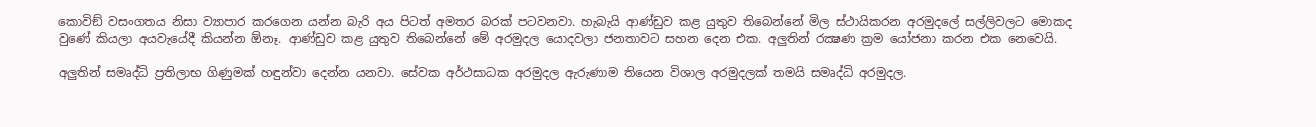කොවිඞ් වසංගතය නිසා ව්‍යාපාර කරගෙන යන්න බැරි අය පිටත් අමතර බරක් පටවනවා. හැබැයි ආණ්ඩුව කළ යුතුව තිබෙන්නේ මිල ස්ථායිකරන අරමුදලේ සල්ලිවලට මොකද වුණේ කියලා අයවැයේදී කියන්න ඕනෑ. ආණ්ඩුව කළ යුතුව තිබෙන්නේ මේ අරමුදල යොදවලා ජනතාවට සහන දෙන එක. අලුතින් රක්‍ෂණ ක්‍රම යෝජනා කරන එක නෙවෙයි.

අලුතින් සමෘද්ධි ප්‍රතිලාභ ගිණුමක් හඳුන්වා දෙන්න යනවා. සේවක අර්ථසාධක අරමුදල ඇරුණාම තියෙන විශාල අරමුදලක් තමයි සමෘද්ධි අරමුදල.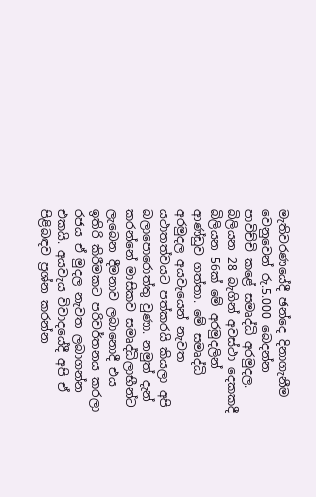මැතිවරණයේදී ඡන්දෙ දිනාගැනීම වෙනුවෙන් රු.5.000 බෙදන්න පාවිච්චි කළේ සමෘද්ධි අරමුදල. බිලියන 28 බැගින් අවස්ථා දෙකකදී බිලියන 56ක් මේ අරමුදලින් ආණ්ඩුව ගත්තා. මේ සමෘද්ධි අරමුදල අයවැයෙන් නැවත යථාතත්වයට පත්කරයි කියලා අපි බලාපොරොත්තු වුණා. නමුත් දැන් කරන්නේ මාසිකව සමෘද්ධිලාභීන්ට ලැබෙන දීමනාව ලබානොදී එය ඉතිරි කිරීමකට පරිවර්තනය කරලා රජය ඒ මුදල නැවත ලබාගන්න එකයි. අයවැය විවාදයේදී අපි ඒ පිළිබඳව ප්‍රශ්න කරන්න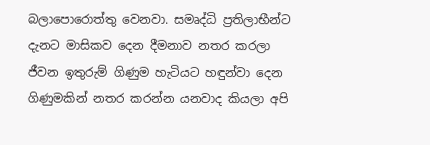බලාපොරොත්තු වෙනවා. සමෘද්ධි ප්‍රතිලාභීන්ට දැනට මාසිකව දෙන දීමනාව නතර කරලා ජීවන ඉතුරුම් ගිණුම හැටියට හඳුන්වා දෙන ගිණුමකින් නතර කරන්න යනවාද කියලා අපි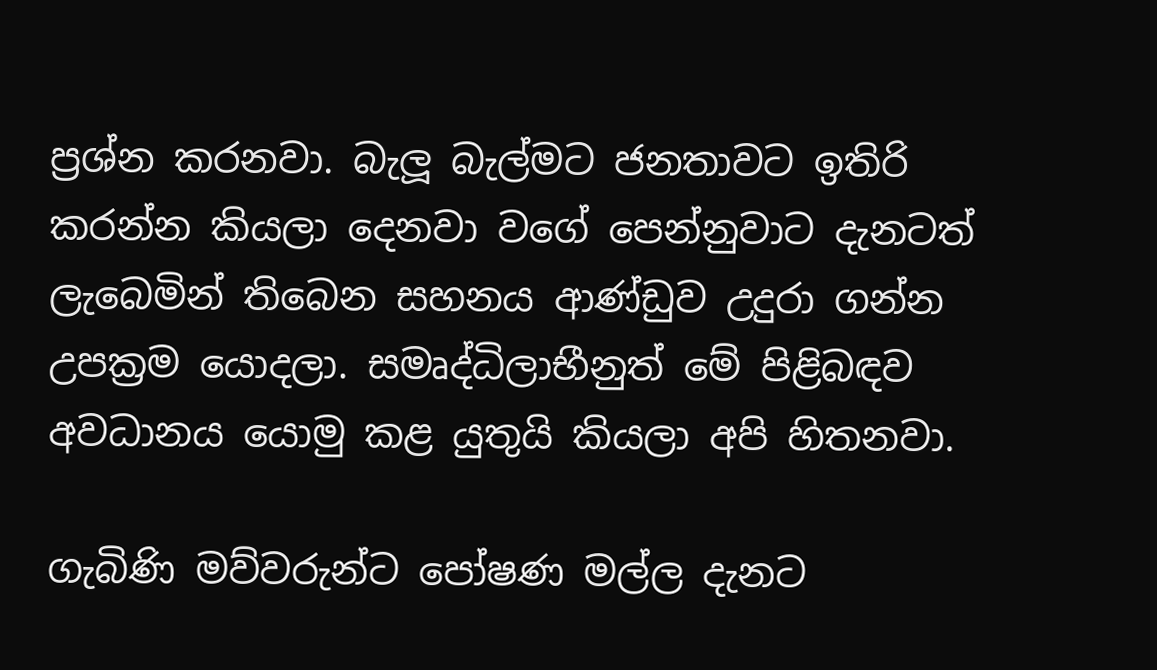ප්‍රශ්න කරනවා. බැලූ බැල්මට ජනතාවට ඉතිරි කරන්න කියලා දෙනවා වගේ පෙන්නුවාට දැනටත් ලැබෙමින් තිබෙන සහනය ආණ්ඩුව උදුරා ගන්න උපක්‍රම යොදලා. සමෘද්ධිලාභීනුත් මේ පිළිබඳව අවධානය යොමු කළ යුතුයි කියලා අපි හිතනවා.

ගැබිණි මව්වරුන්ට පෝෂණ මල්ල දැනට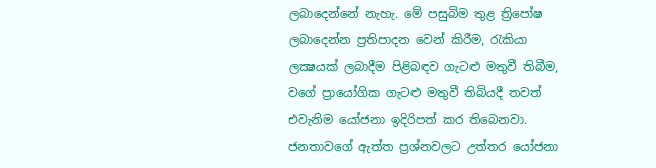ලබාදෙන්නේ නැහැ. මේ පසුබිම තුළ ත්‍රිපෝෂ ලබාදෙන්න ප්‍රතිපාදන වෙන් කිරීම, රැකියා ලක්‍ෂයක් ලබාදීම පිළිබඳව ගැටළු මතුවී තිබීම, වගේ ප්‍රායෝගික ගැටළු මතුවී තිබියදී තවත් එවැනිම යෝජනා ඉදිරිපත් කර තිබෙනවා. ජනතාවගේ ඇත්ත ප්‍රශ්නවලට උත්තර යෝජනා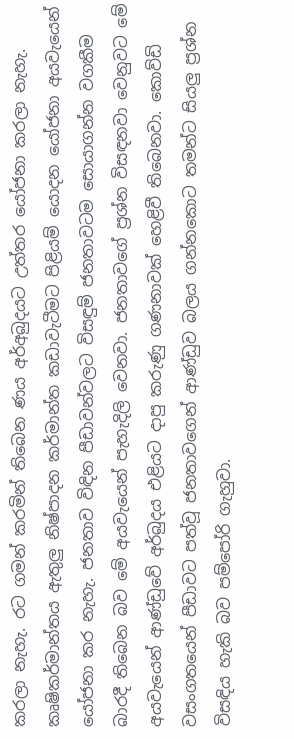කරලා නැහැ. රට ගමන් කරමින් තිබෙන ණය අර්අබුදයට උත්තර යෝජනා කරලා නැහැ. කෘෂිකර්මාන්තය ඇතුලු නිෂ්පාදන කර්මාන්ත කඩාවැටීමට පිළියම් යොදන යෝජනා අයවැයෙන් යෝජනා කර නැහැ. ජනතාව විඳින පීඩාවන්වලට විසඳුම් ජනතාවටම සොයාගන්න වගකීම බාරදී තිබෙන බව මේ අයවැයෙන් පැහැදිලි වෙනවා. ජනතාවගේ ප්‍රශ්න විසඳනවා වෙනුවට මේ අයවැයෙන් ආණ්ඩුවේ අර්බුදය එළියට දාපු කරුණු ගණනාවක් හෙළිවී තිබෙනවා. කොව්ඩි වසංගතයෙන් පීඩාවට පත්වූ ජනතාවගෙන් ආණ්ඩුව බලය ගන්නකොට තමන්ට සියලු ප්‍රශ්න විසඳිය හැකි බව පම්පෝරි ගැහුවා.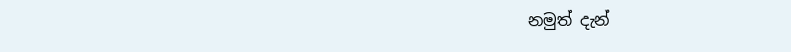නමුත් දැන්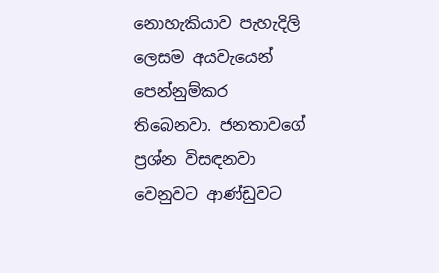නොහැකියාව පැහැදිලි ලෙසම අයවැයෙන් පෙන්නුම්කර තිබෙනවා. ජනතාවගේ ප්‍රශ්න විසඳනවා වෙනුවට ආණ්ඩුවට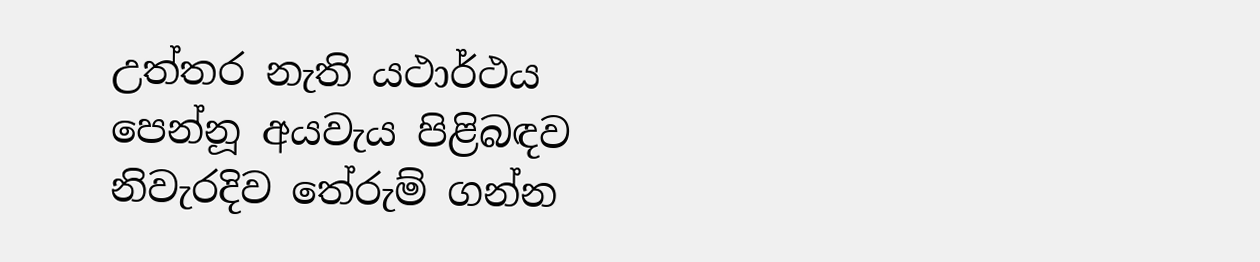උත්තර නැති යථාර්ථය පෙන්නූ අයවැය පිළිබඳව නිවැරදිව තේරුම් ගන්න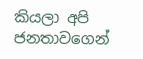කියලා අපි ජනතාවගෙන්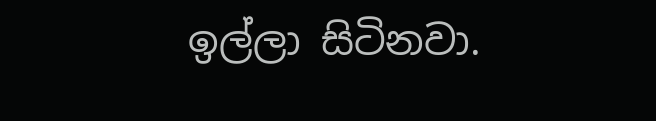ඉල්ලා සිටිනවා.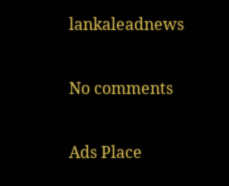lankaleadnews

No comments

Ads Place